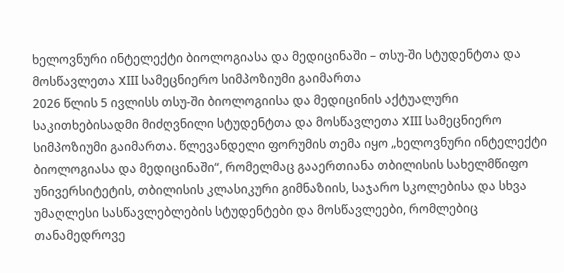ხელოვნური ინტელექტი ბიოლოგიასა და მედიცინაში – თსუ-ში სტუდენტთა და მოსწავლეთა XIII სამეცნიერო სიმპოზიუმი გაიმართა
2026 წლის 5 ივლისს თსუ-ში ბიოლოგიისა და მედიცინის აქტუალური საკითხებისადმი მიძღვნილი სტუდენტთა და მოსწავლეთა XIII სამეცნიერო სიმპოზიუმი გაიმართა. წლევანდელი ფორუმის თემა იყო „ხელოვნური ინტელექტი ბიოლოგიასა და მედიცინაში“, რომელმაც გააერთიანა თბილისის სახელმწიფო უნივერსიტეტის, თბილისის კლასიკური გიმნაზიის, საჯარო სკოლებისა და სხვა უმაღლესი სასწავლებლების სტუდენტები და მოსწავლეები, რომლებიც თანამედროვე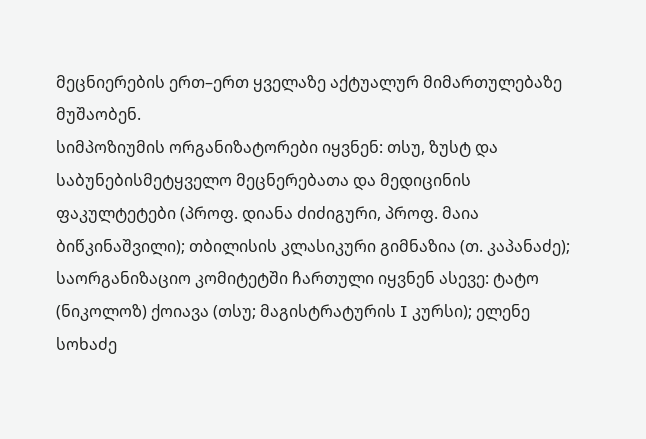მეცნიერების ერთ–ერთ ყველაზე აქტუალურ მიმართულებაზე მუშაობენ.
სიმპოზიუმის ორგანიზატორები იყვნენ: თსუ, ზუსტ და საბუნებისმეტყველო მეცნერებათა და მედიცინის ფაკულტეტები (პროფ. დიანა ძიძიგური, პროფ. მაია ბიწკინაშვილი); თბილისის კლასიკური გიმნაზია (თ. კაპანაძე); საორგანიზაციო კომიტეტში ჩართული იყვნენ ასევე: ტატო (ნიკოლოზ) ქოიავა (თსუ; მაგისტრატურის I კურსი); ელენე სოხაძე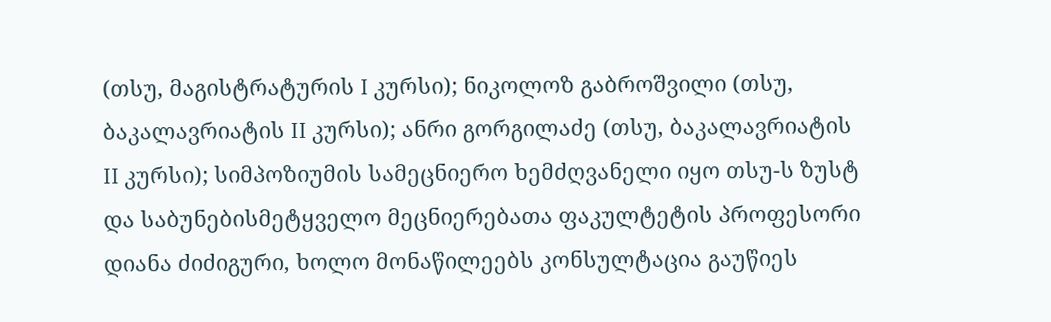(თსუ, მაგისტრატურის I კურსი); ნიკოლოზ გაბროშვილი (თსუ, ბაკალავრიატის II კურსი); ანრი გორგილაძე (თსუ, ბაკალავრიატის II კურსი); სიმპოზიუმის სამეცნიერო ხემძღვანელი იყო თსუ-ს ზუსტ და საბუნებისმეტყველო მეცნიერებათა ფაკულტეტის პროფესორი დიანა ძიძიგური, ხოლო მონაწილეებს კონსულტაცია გაუწიეს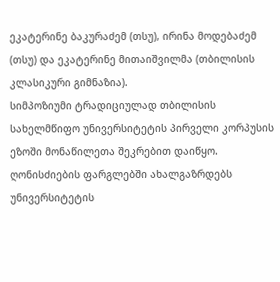ეკატერინე ბაკურაძემ (თსუ), ირინა მოდებაძემ (თსუ) და ეკატერინე მითაიშვილმა (თბილისის კლასიკური გიმნაზია).
სიმპოზიუმი ტრადიციულად თბილისის სახელმწიფო უნივერსიტეტის პირველი კორპუსის ეზოში მონაწილეთა შეკრებით დაიწყო. ღონისძიების ფარგლებში ახალგაზრდებს უნივერსიტეტის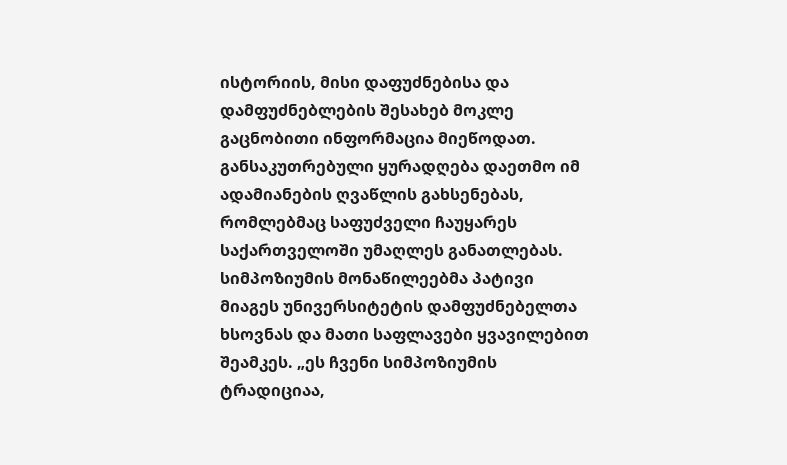ისტორიის, მისი დაფუძნებისა და დამფუძნებლების შესახებ მოკლე გაცნობითი ინფორმაცია მიეწოდათ. განსაკუთრებული ყურადღება დაეთმო იმ ადამიანების ღვაწლის გახსენებას, რომლებმაც საფუძველი ჩაუყარეს საქართველოში უმაღლეს განათლებას. სიმპოზიუმის მონაწილეებმა პატივი მიაგეს უნივერსიტეტის დამფუძნებელთა ხსოვნას და მათი საფლავები ყვავილებით შეამკეს. „ეს ჩვენი სიმპოზიუმის ტრადიციაა,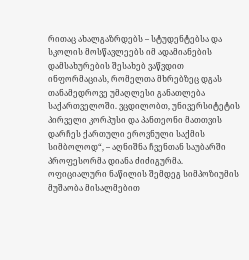რითაც ახალგაზრდებს – სტუდენტებსა და სკოლის მოსწავლეებს იმ ადამიანების დამსახურების შესახებ ვაწვდით ინფორმაციას, რომელთა მხრებზეც დგას თანამედროვე უმაღლესი განათლება საქართველოში. ვცდილობთ, უნივერსიტეტის პირველი კორპუსი და პანთეონი მათთვის დარჩეს ქართული ეროვნული საქმის სიმბოლოდ“, – აღნიშნა ჩვენთან საუბარში პროფესორმა დიანა ძიძიგურმა.
ოფიციალური ნაწილის შემდეგ სიმპოზიუმის მუშაობა მისალმებით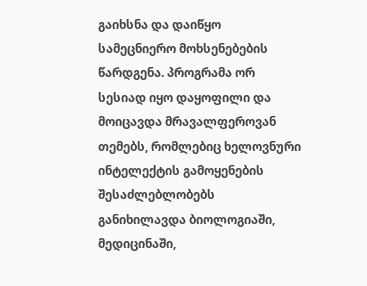გაიხსნა და დაიწყო სამეცნიერო მოხსენებების წარდგენა. პროგრამა ორ სესიად იყო დაყოფილი და მოიცავდა მრავალფეროვან თემებს, რომლებიც ხელოვნური ინტელექტის გამოყენების შესაძლებლობებს განიხილავდა ბიოლოგიაში, მედიცინაში,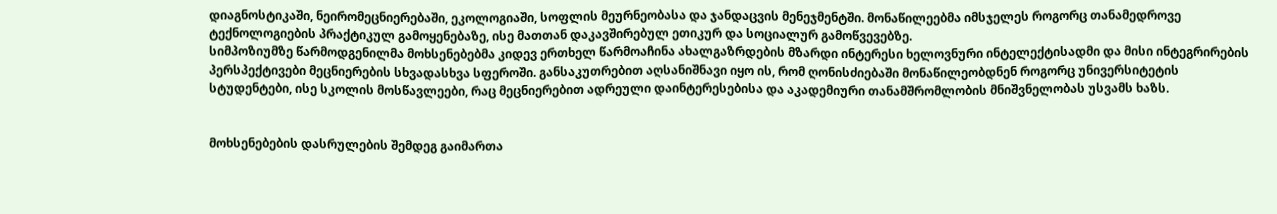დიაგნოსტიკაში, ნეირომეცნიერებაში, ეკოლოგიაში, სოფლის მეურნეობასა და ჯანდაცვის მენეჯმენტში. მონაწილეებმა იმსჯელეს როგორც თანამედროვე ტექნოლოგიების პრაქტიკულ გამოყენებაზე, ისე მათთან დაკავშირებულ ეთიკურ და სოციალურ გამოწვევებზე.
სიმპოზიუმზე წარმოდგენილმა მოხსენებებმა კიდევ ერთხელ წარმოაჩინა ახალგაზრდების მზარდი ინტერესი ხელოვნური ინტელექტისადმი და მისი ინტეგრირების პერსპექტივები მეცნიერების სხვადასხვა სფეროში. განსაკუთრებით აღსანიშნავი იყო ის, რომ ღონისძიებაში მონაწილეობდნენ როგორც უნივერსიტეტის სტუდენტები, ისე სკოლის მოსწავლეები, რაც მეცნიერებით ადრეული დაინტერესებისა და აკადემიური თანამშრომლობის მნიშვნელობას უსვამს ხაზს.


მოხსენებების დასრულების შემდეგ გაიმართა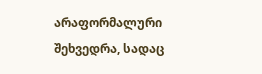არაფორმალური შეხვედრა, სადაც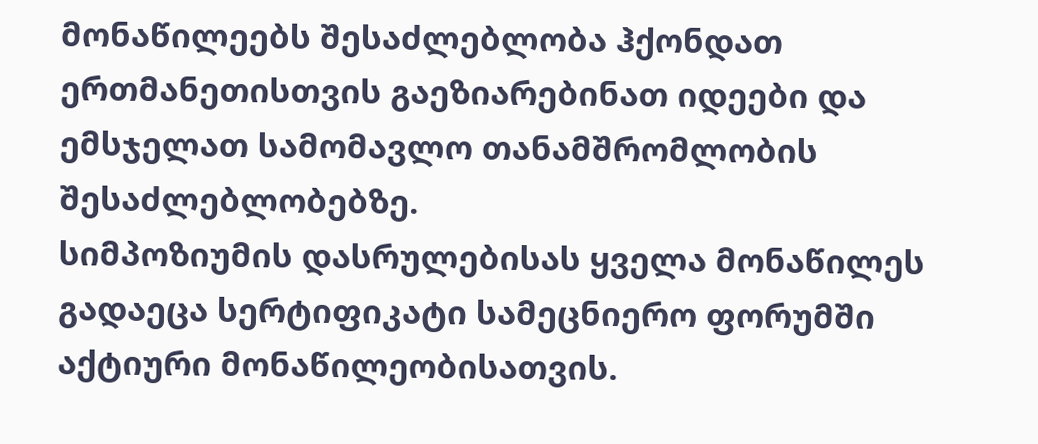მონაწილეებს შესაძლებლობა ჰქონდათ ერთმანეთისთვის გაეზიარებინათ იდეები და ემსჯელათ სამომავლო თანამშრომლობის შესაძლებლობებზე.
სიმპოზიუმის დასრულებისას ყველა მონაწილეს გადაეცა სერტიფიკატი სამეცნიერო ფორუმში აქტიური მონაწილეობისათვის.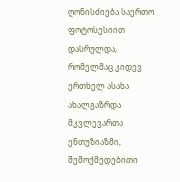ღონისძიება საერთო ფოტოსესიით დასრულდა, რომელმაც კიდევ ერთხელ ასახა ახალგაზრდა მკვლევართა ენთუზიაზმი, შემოქმედებითი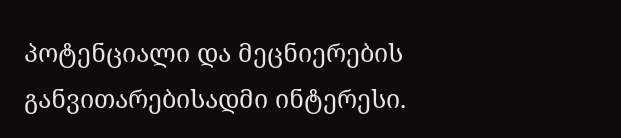პოტენციალი და მეცნიერების განვითარებისადმი ინტერესი.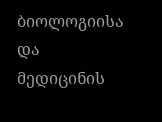ბიოლოგიისა და მედიცინის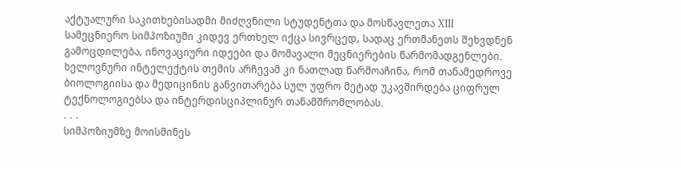აქტუალური საკითხებისადმი მიძღვნილი სტუდენტთა და მოსწავლეთა XIII სამეცნიერო სიმპოზიუმი კიდევ ერთხელ იქცა სივრცედ, სადაც ერთმანეთს შეხვდნენ გამოცდილება, ინოვაციური იდეები და მომავალი მეცნიერების წარმომადგენლები. ხელოვნური ინტელექტის თემის არჩევამ კი ნათლად წარმოაჩინა, რომ თანამედროვე ბიოლოგიისა და მედიცინის განვითარება სულ უფრო მეტად უკავშირდება ციფრულ ტექნოლოგიებსა და ინტერდისციპლინურ თანამშრომლობას.
. . .
სიმპოზიუმზე მოისმინეს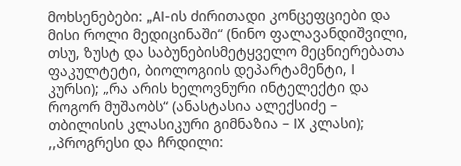მოხსენებები: „AI-ის ძირითადი კონცეფციები და მისი როლი მედიცინაში“ (ნინო ფალავანდიშვილი, თსუ, ზუსტ და საბუნებისმეტყველო მეცნიერებათა ფაკულტეტი, ბიოლოგიის დეპარტამენტი, I კურსი); „რა არის ხელოვნური ინტელექტი და როგორ მუშაობს“ (ანასტასია ალექსიძე – თბილისის კლასიკური გიმნაზია – IX კლასი); ,,პროგრესი და ჩრდილი: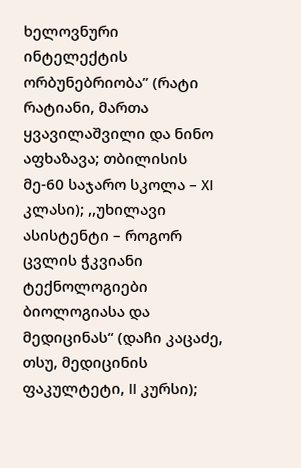ხელოვნური ინტელექტის ორბუნებრიობა” (რატი რატიანი, მართა ყვავილაშვილი და ნინო აფხაზავა; თბილისის მე-60 საჯარო სკოლა – XI კლასი); ,,უხილავი ასისტენტი – როგორ ცვლის ჭკვიანი ტექნოლოგიები ბიოლოგიასა და მედიცინას“ (დაჩი კაცაძე, თსუ, მედიცინის ფაკულტეტი, II კურსი);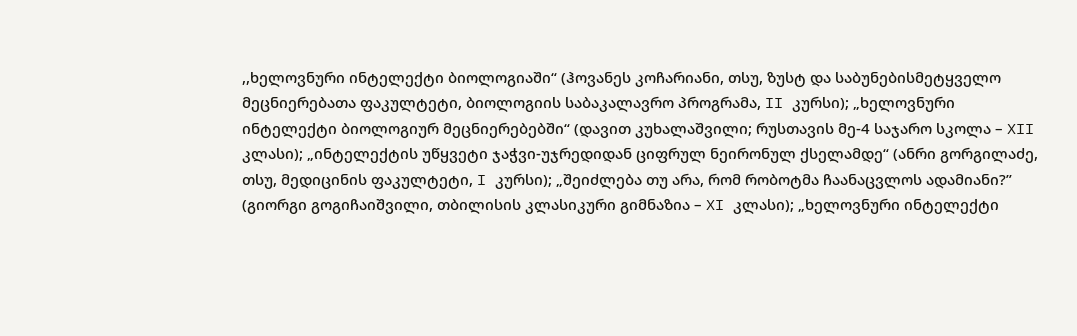,,ხელოვნური ინტელექტი ბიოლოგიაში“ (ჰოვანეს კოჩარიანი, თსუ, ზუსტ და საბუნებისმეტყველო მეცნიერებათა ფაკულტეტი, ბიოლოგიის საბაკალავრო პროგრამა, II კურსი); „ხელოვნური ინტელექტი ბიოლოგიურ მეცნიერებებში“ (დავით კუხალაშვილი; რუსთავის მე-4 საჯარო სკოლა – XII კლასი); „ინტელექტის უწყვეტი ჯაჭვი-უჯრედიდან ციფრულ ნეირონულ ქსელამდე“ (ანრი გორგილაძე, თსუ, მედიცინის ფაკულტეტი, I კურსი); „შეიძლება თუ არა, რომ რობოტმა ჩაანაცვლოს ადამიანი?” (გიორგი გოგიჩაიშვილი, თბილისის კლასიკური გიმნაზია – XI კლასი); „ხელოვნური ინტელექტი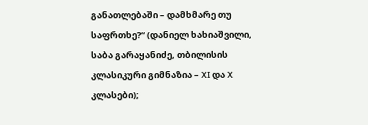განათლებაში – დამხმარე თუ საფრთხე?“ (დანიელ ხახიაშვილი, საბა გარაყანიძე, თბილისის კლასიკური გიმნაზია – XI და X კლასები);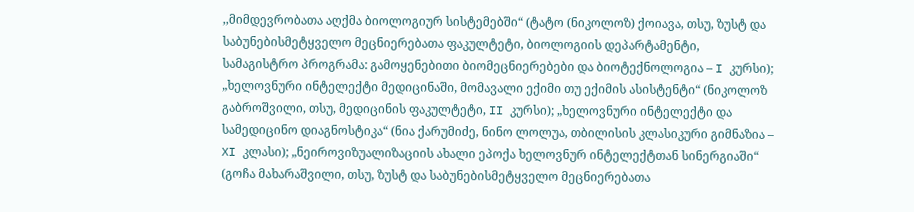,,მიმდევრობათა აღქმა ბიოლოგიურ სისტემებში“ (ტატო (ნიკოლოზ) ქოიავა, თსუ, ზუსტ და საბუნებისმეტყველო მეცნიერებათა ფაკულტეტი, ბიოლოგიის დეპარტამენტი, სამაგისტრო პროგრამა: გამოყენებითი ბიომეცნიერებები და ბიოტექნოლოგია – I კურსი); „ხელოვნური ინტელექტი მედიცინაში, მომავალი ექიმი თუ ექიმის ასისტენტი“ (ნიკოლოზ გაბროშვილი, თსუ, მედიცინის ფაკულტეტი, II კურსი); „ხელოვნური ინტელექტი და სამედიცინო დიაგნოსტიკა“ (ნია ქარუმიძე, ნინო ლოლუა, თბილისის კლასიკური გიმნაზია – XI კლასი); „ნეიროვიზუალიზაციის ახალი ეპოქა ხელოვნურ ინტელექტთან სინერგიაში“ (გოჩა მახარაშვილი, თსუ, ზუსტ და საბუნებისმეტყველო მეცნიერებათა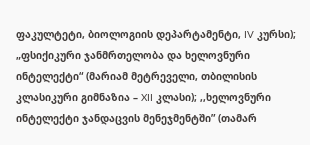ფაკულტეტი, ბიოლოგიის დეპარტამენტი, IV კურსი); „ფსიქიკური ჯანმრთელობა და ხელოვნური ინტელექტი“ (მარიამ მეტრეველი, თბილისის კლასიკური გიმნაზია – XII კლასი); ,,ხელოვნური ინტელექტი ჯანდაცვის მენეჯმენტში” (თამარ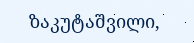ზაკუტაშვილი,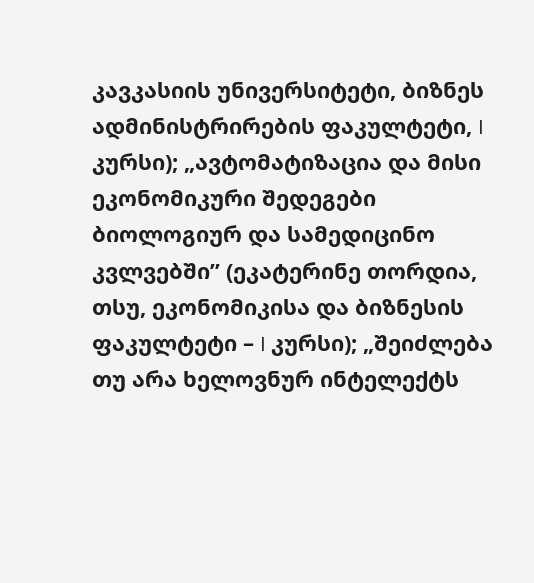კავკასიის უნივერსიტეტი, ბიზნეს ადმინისტრირების ფაკულტეტი, I კურსი); „ავტომატიზაცია და მისი ეკონომიკური შედეგები ბიოლოგიურ და სამედიცინო კვლვებში” (ეკატერინე თორდია, თსუ, ეკონომიკისა და ბიზნესის ფაკულტეტი – I კურსი); „შეიძლება თუ არა ხელოვნურ ინტელექტს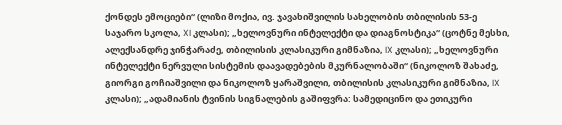ქონდეს ემოციები“ (ლიზი მოქია, ივ. ჯავახიშვილის სახელობის თბილისის 53-ე საჯარო სკოლა, XI კლასი); „ხელოვნური ინტელექტი და დიაგნოსტიკა“ (ცოტნე მესხი, ალექსანდრე ჯინჭარაძე, თბილისის კლასიკური გიმნაზია, IX კლასი); „ხელოვნური ინტელექტი ნერვული სისტემის დაავადებების მკურნალობაში“ (ნიკოლოზ შახაძე, გიორგი გოჩიაშვილი და ნიკოლოზ ყარაშვილი, თბილისის კლასიკური გიმნაზია, IX კლასი); „ადამიანის ტვინის სიგნალების გაშიფვრა: სამედიცინო და ეთიკური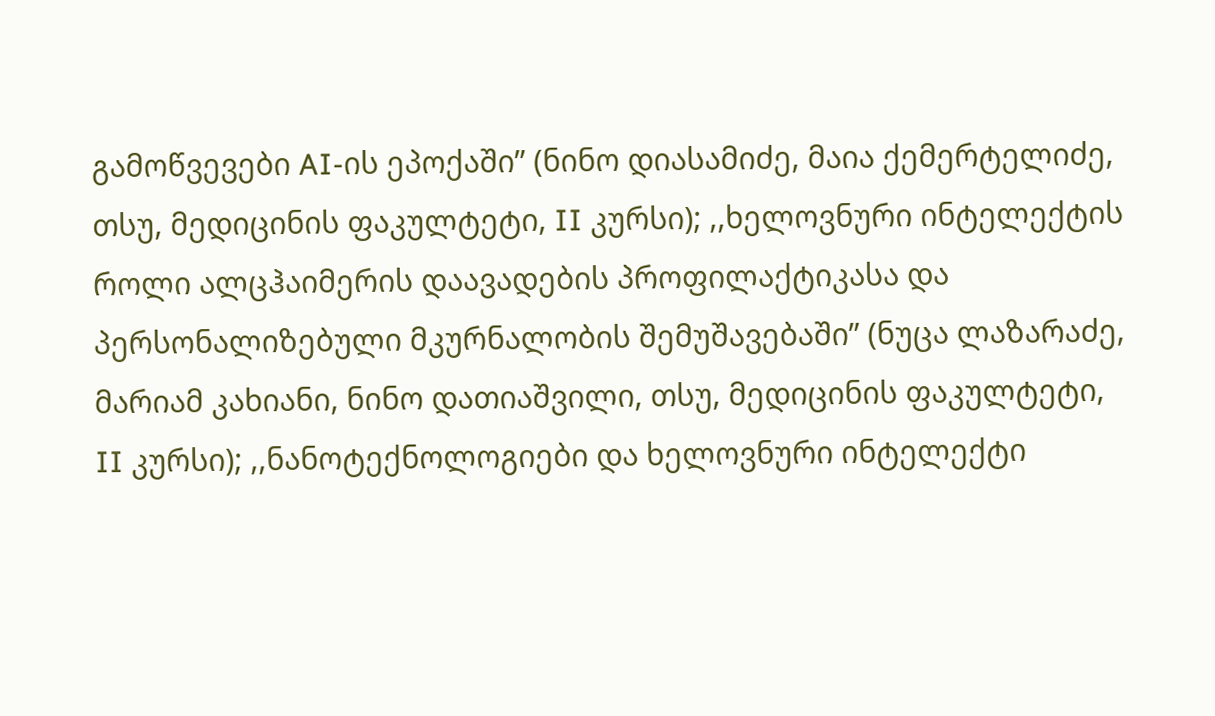გამოწვევები AI-ის ეპოქაში” (ნინო დიასამიძე, მაია ქემერტელიძე, თსუ, მედიცინის ფაკულტეტი, II კურსი); ,,ხელოვნური ინტელექტის როლი ალცჰაიმერის დაავადების პროფილაქტიკასა და პერსონალიზებული მკურნალობის შემუშავებაში” (ნუცა ლაზარაძე, მარიამ კახიანი, ნინო დათიაშვილი, თსუ, მედიცინის ფაკულტეტი, II კურსი); ,,ნანოტექნოლოგიები და ხელოვნური ინტელექტი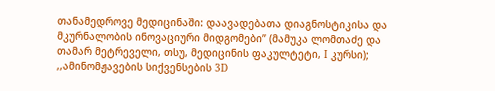თანამედროვე მედიცინაში: დაავადებათა დიაგნოსტიკისა და მკურნალობის ინოვაციური მიდგომები” (მამუკა ლომთაძე და თამარ მეტრეველი, თსუ, მედიცინის ფაკულტეტი, I კურსი); ,,ამინომჟავების სიქვენსების 3D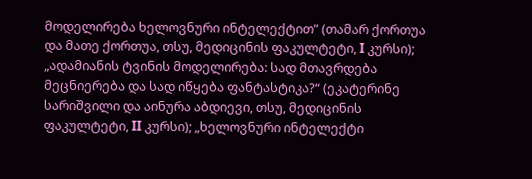მოდელირება ხელოვნური ინტელექტით” (თამარ ქორთუა და მათე ქორთუა, თსუ, მედიცინის ფაკულტეტი, I კურსი); „ადამიანის ტვინის მოდელირება: სად მთავრდება მეცნიერება და სად იწყება ფანტასტიკა?“ (ეკატერინე სარიშვილი და აინურა აბდიევი, თსუ, მედიცინის ფაკულტეტი, II კურსი); „ხელოვნური ინტელექტი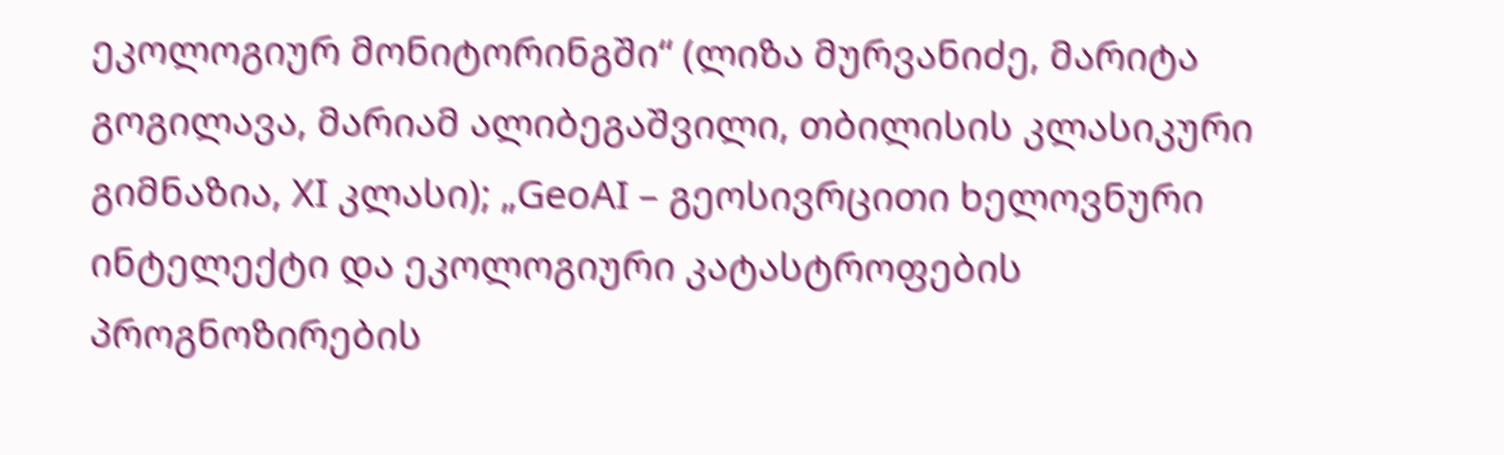ეკოლოგიურ მონიტორინგში“ (ლიზა მურვანიძე, მარიტა გოგილავა, მარიამ ალიბეგაშვილი, თბილისის კლასიკური გიმნაზია, XI კლასი); „GeoAI – გეოსივრცითი ხელოვნური ინტელექტი და ეკოლოგიური კატასტროფების პროგნოზირების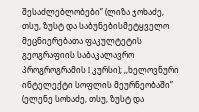შესაძლებლობები” (ლიზა ჯოხაძე, თსუ, ზუსტ და საბუნებისმეტყველო მეცნიერებათა ფაკულტეტის გეოგრაფიის საბაკალავრო პროგროგრამის I კურსი); ,,ხელოვნური ინტელექტი სოფლის მეურნეობაში” (ელენე სოხაძე, თსუ, ზუსტ და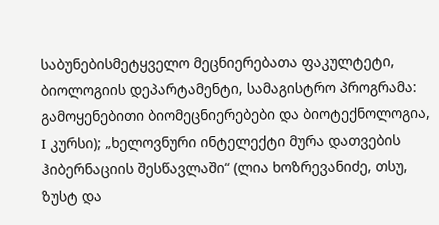საბუნებისმეტყველო მეცნიერებათა ფაკულტეტი, ბიოლოგიის დეპარტამენტი, სამაგისტრო პროგრამა: გამოყენებითი ბიომეცნიერებები და ბიოტექნოლოგია, I კურსი); „ხელოვნური ინტელექტი მურა დათვების ჰიბერნაციის შესწავლაში“ (ლია ხოზრევანიძე, თსუ, ზუსტ და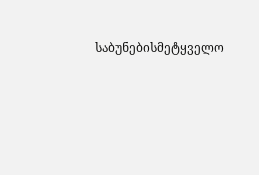საბუნებისმეტყველო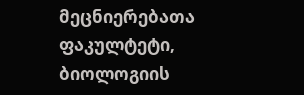მეცნიერებათა ფაკულტეტი, ბიოლოგიის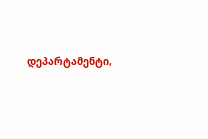დეპარტამენტი,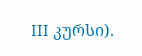III კურსი).